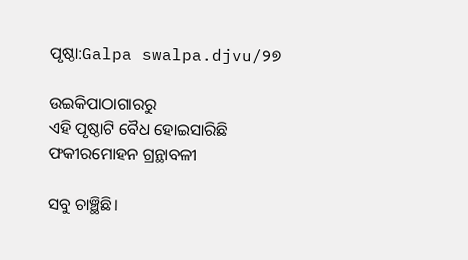ପୃଷ୍ଠା:Galpa swalpa.djvu/୨୭

ଉଇକିପାଠାଗାର‌ରୁ
ଏହି ପୃଷ୍ଠାଟି ବୈଧ ହୋଇସାରିଛି
ଫକୀରମୋହନ ଗ୍ରନ୍ଥାବଳୀ

ସବୁ ଚାଞ୍ଛିଛି।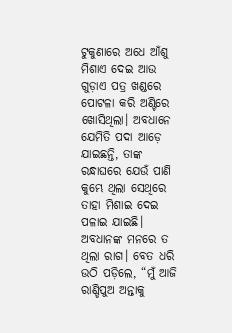ଟୁକୁଣାରେ ଅଧେ ଆଁଶୁ ମିଶାଏ ଦେଇ ଆଉ ଗୁଡ଼ାଏ ପତ୍ର ଖଣ୍ଡରେ ପୋଟଳା କରି ଅଣ୍ଟିରେ ଖୋସିଥିଲା। ଅବଧାନେ ଯେମିତି ପଦା ଆଡ଼େ ଯାଇଛନ୍ତି, ତାଙ୍କ ରନ୍ଧାଘରେ ଯେଉଁ ପାଣି କୁମ୍ଭେ ଥିଲା ସେଥିରେ ତାହା ମିଶାଇ ଦେଇ ପଳାଇ ଯାଇଛି। ଅବଧାନଙ୍କ ମନରେ ତ ଥିଲା ରାଗ। ବେତ ଧରି ଉଠି ପଡ଼ିଲେ, “ମୁଁ ଆଜି ରାଣ୍ଡିପୁଅ ଅନ୍ତାକୁ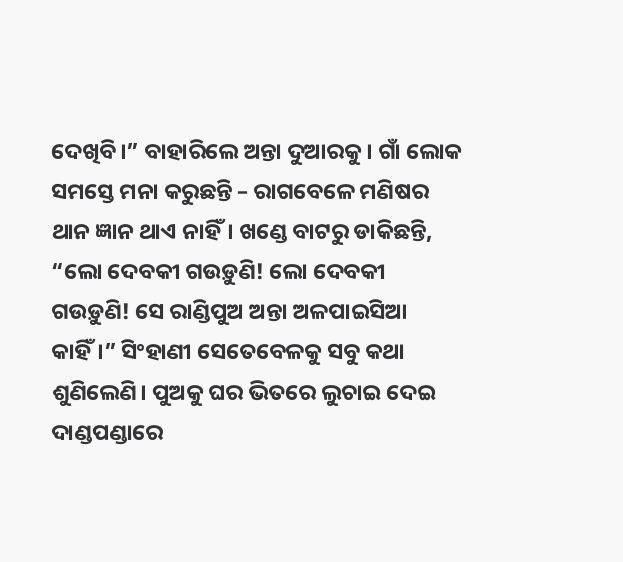ଦେଖିବି।” ବାହାରିଲେ ଅନ୍ତା ଦୁଆରକୁ। ଗାଁ ଲୋକ ସମସ୍ତେ ମନା କରୁଛନ୍ତି – ରାଗବେଳେ ମଣିଷର ଥାନ ଜ୍ଞାନ ଥାଏ ନାହିଁ। ଖଣ୍ଡେ ବାଟରୁ ଡାକିଛନ୍ତି, “ଲୋ ଦେବକୀ ଗଉଡ଼ୁଣି! ଲୋ ଦେବକୀ ଗଉଡ଼ୁଣି! ସେ ରାଣ୍ଡିପୁଅ ଅନ୍ତା ଅଳପାଇସିଆ କାହିଁ।” ସିଂହାଣୀ ସେତେବେଳକୁ ସବୁ କଥା ଶୁଣିଲେଣି। ପୁଅକୁ ଘର ଭିତରେ ଲୁଚାଇ ଦେଇ ଦାଣ୍ଡପଣ୍ଡାରେ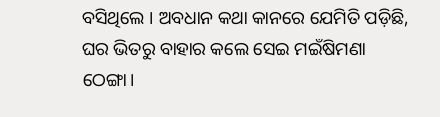ବସିଥିଲେ । ଅବଧାନ କଥା କାନରେ ଯେମିତି ପଡ଼ିଛି, ଘର ଭିତରୁ ବାହାର କଲେ ସେଇ ମଇଁଷିମଣା ଠେଙ୍ଗା।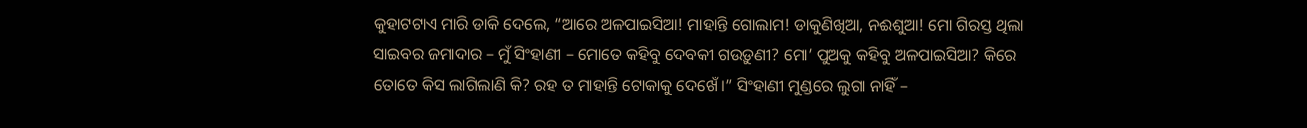କୁହାଟଟାଏ ମାରି ଡାକି ଦେଲେ, “ଆରେ ଅଳପାଇସିଆ! ମାହାନ୍ତି ଗୋଲାମ! ଡାକୁଣିଖିଆ, ନଈଶୁଆ! ମୋ ଗିରସ୍ତ ଥିଲା ସାଇବର ଜମାଦାର – ମୁଁ ସିଂହାଣୀ – ମୋତେ କହିବୁ ଦେବକୀ ଗଉଡ଼ୁଣୀ? ମୋ’ ପୁଅକୁ କହିବୁ ଅଳପାଇସିଆ? କିରେ ତୋତେ କିସ ଲାଗିଲାଣି କି? ରହ ତ ମାହାନ୍ତି ଟୋକାକୁ ଦେଖେଁ।” ସିଂହାଣୀ ମୁଣ୍ଡରେ ଲୁଗା ନାହିଁ –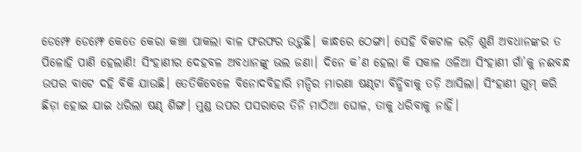ଡେମ୍ଫେ ଡେମ୍ଫେ କେତେ କେରା କଞ୍ଚା ପାକଲା ବାଳ ଫରଫର ଉଡ଼ୁଛି। କାନ୍ଧରେ ଠେଙ୍ଗା। ସେହି ବିକଟାଳ ରଡ଼ି ଶୁଣି ଅବଧାନଙ୍କର ତ ପିଳୋହି ପାଣି ହେଲାଣି! ସିଂହାଣୀର ଦେହବଳ ଅବଧାନଙ୍କୁ ଭଲ ଜଣା। ଦିନେ କ’ଣ ହେଲା କି ସକାଳ ଓଳିଆ ସିଂହାଣୀ ଗାଁ’କୁ ନଈବନ୍ଧ ଉପର ବାଟେ ଦହି ବିକି ଯାଉଛି। ତେତିକିବେଳେ ବିନୋଦବିହାରି ମନ୍ଦିର ମାରଣା ଷଣ୍ଢଟା ବିନ୍ଧିବାକୁ ତଡ଼ି ଆସିଲା। ସିଂହାଣୀ ଗୁମ୍ କରି ଛିଡ଼ା ହୋଇ ଯାଇ ଧରିଲା ଷଣ୍ଢ ଶିଙ୍ଗ। ମୁଣ୍ଡ ଉପର ପସରାରେ ତିନି ମାଠିଆ ଘୋଳ, ତାକୁ ଧରିବାକୁ ନାହିଁ।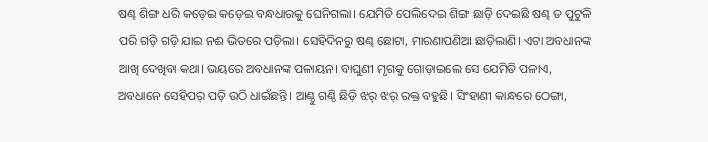ଷଣ୍ଢ ଶିଙ୍ଗ ଧରି କଡ଼େଇ କଡ଼େଇ ବନ୍ଧଧାରକୁ ଘେନିଗଲା। ଯେମିତି ପେଲିଦେଇ ଶିଙ୍ଗ ଛାଡ଼ି ଦେଇଛି ଷଣ୍ଢ ତ ପୁଟୁଳି ପରି ଗଡ଼ି ଗଡ଼ି ଯାଇ ନଈ ଭିତରେ ପଡ଼ିଲା। ସେହିଦିନରୁ ଷଣ୍ଢ ଛୋଟା, ମାରଣାପଣିଆ ଛାଡ଼ିଲାଣି। ଏଟା ଅବଧାନଙ୍କ ଆଖି ଦେଖିବା କଥା। ଭୟରେ ଅବଧାନଙ୍କ ପଳାୟନ। ବାଘୁଣୀ ମୃଗକୁ ଗୋଡ଼ାଇଲେ ସେ ଯେମିତି ପଳାଏ, ଅବଧାନେ ସେହିପର୍ ପଡ଼ି ଉଠି ଧାଇଁଛନ୍ତି। ଆଣ୍ଠୁ ଗଣ୍ଠି ଛିଡ଼ି ଝର୍ ଝର୍ ରକ୍ତ ବହୁଛି। ସିଂହାଣୀ କାନ୍ଧରେ ଠେଙ୍ଗା,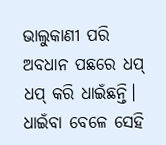ଭାଲୁକାଣୀ ପରି ଅବଧାନ ପଛରେ ଧପ୍ ଧପ୍ କରି ଧାଇଁଛନ୍ତି। ଧାଇଁବା ବେଳେ ସେହି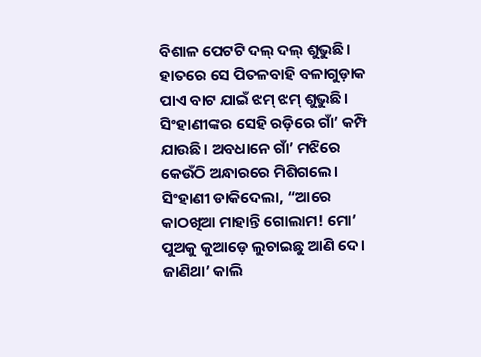ବିଶାଳ ପେଟଟି ଦଲ୍ ଦଲ୍ ଶୁଭୁଛି। ହାତରେ ସେ ପିତଳବାହି ବଳାଗୁଡ଼ାକ ପାଏ ବାଟ ଯାଇଁ ଝମ୍ ଝମ୍ ଶୁଭୁଛି। ସିଂହାଣୀଙ୍କର ସେହି ରଡ଼ିରେ ଗାଁ’ କମ୍ପି ଯାଉଛି। ଅବଧାନେ ଗାଁ’ ମଝିରେ କେଉଁଠି ଅନ୍ଧାରରେ ମିଶିଗଲେ। ସିଂହାଣୀ ଡାକିଦେଲା, “ଆରେ କାଠଖିଆ ମାହାନ୍ତି ଗୋଲାମ! ମୋ’ ପୁଅକୁ କୁଆଡ଼େ ଲୁଚାଇଛୁ ଆଣି ଦେ। ଜାଣିଥା’ କାଲି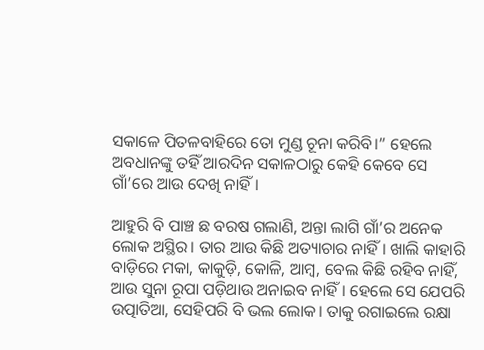ସକାଳେ ପିତଳବାହିରେ ତୋ ମୁଣ୍ଡ ଚୂନା କରିବି।” ହେଲେ ଅବଧାନଙ୍କୁ ତହିଁ ଆରଦିନ ସକାଳଠାରୁ କେହି କେବେ ସେ ଗାଁ’ରେ ଆଉ ଦେଖି ନାହିଁ।

ଆହୁରି ବି ପାଞ୍ଚ ଛ ବରଷ ଗଲାଣି, ଅନ୍ତା ଲାଗି ଗାଁ’ର ଅନେକ ଲୋକ ଅସ୍ଥିର। ତାର ଆଉ କିଛି ଅତ୍ୟାଚାର ନାହିଁ। ଖାଲି କାହାରି ବାଡ଼ିରେ ମକା, କାକୁଡ଼ି, କୋଳି, ଆମ୍ବ, ବେଲ କିଛି ରହିବ ନାହିଁ, ଆଉ ସୁନା ରୂପା ପଡ଼ିଥାଉ ଅନାଇବ ନାହିଁ। ହେଲେ ସେ ଯେପରି ଉତ୍ପାତିଆ, ସେହିପରି ବି ଭଲ ଲୋକ। ତାକୁ ରଗାଇଲେ ରକ୍ଷା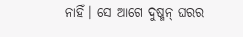ନାହିଁ। ସେ ଆଗେ ଦୁଷ୍ମନ୍ ଘରର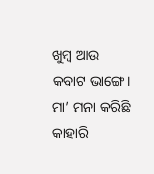ଖୁମ୍ବ ଆଉ କବାଟ ଭାଙ୍ଗେ। ମା’ ମନା କରିଛି କାହାରି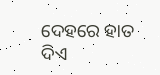ଦେହରେ ହାତ ଦିଏ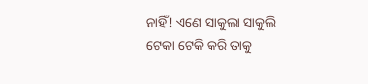ନାହିଁ! ଏଣେ ସାକୁଲା ସାକୁଲି ଟେକା ଟେକି କରି ତାକୁ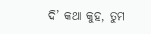ଦି’ କଥା କୁହ, ତୁମ